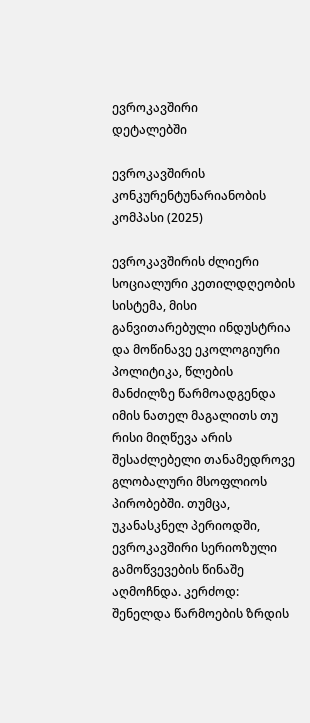ევროკავშირი
დეტალებში

ევროკავშირის კონკურენტუნარიანობის კომპასი (2025)

ევროკავშირის ძლიერი სოციალური კეთილდღეობის სისტემა, მისი განვითარებული ინდუსტრია და მოწინავე ეკოლოგიური პოლიტიკა, წლების მანძილზე წარმოადგენდა იმის ნათელ მაგალითს თუ რისი მიღწევა არის შესაძლებელი თანამედროვე გლობალური მსოფლიოს პირობებში. თუმცა, უკანასკნელ პერიოდში, ევროკავშირი სერიოზული გამოწვევების წინაშე აღმოჩნდა. კერძოდ: შენელდა წარმოების ზრდის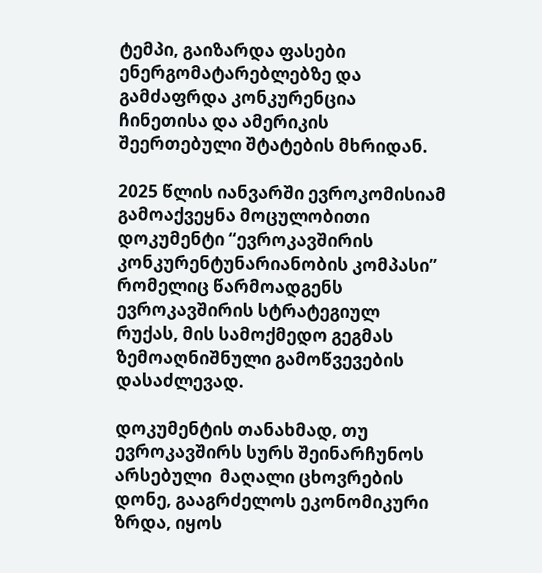ტემპი, გაიზარდა ფასები ენერგომატარებლებზე და გამძაფრდა კონკურენცია ჩინეთისა და ამერიკის შეერთებული შტატების მხრიდან.

2025 წლის იანვარში ევროკომისიამ გამოაქვეყნა მოცულობითი  დოკუმენტი “ევროკავშირის კონკურენტუნარიანობის კომპასი” რომელიც წარმოადგენს ევროკავშირის სტრატეგიულ რუქას, მის სამოქმედო გეგმას ზემოაღნიშნული გამოწვევების დასაძლევად.

დოკუმენტის თანახმად, თუ ევროკავშირს სურს შეინარჩუნოს არსებული  მაღალი ცხოვრების დონე, გააგრძელოს ეკონომიკური ზრდა, იყოს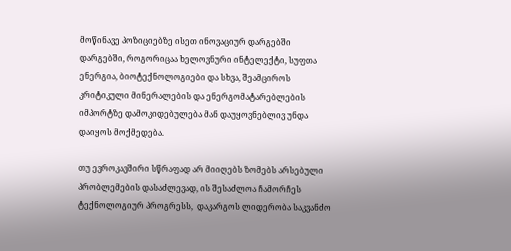მოწინავე პოზიციებზე ისეთ ინოვაციურ დარგებში დარგებში, როგორიცაა ხელოვნური ინტელექტი, სუფთა ენერგია, ბიოტექნოლოგიები და სხვა, შეამციროს კრიტიკული მინერალების და ენერგომატარებლების იმპორტზე დამოკიდებულება მან დაუყოვნებლივ უნდა დაიყოს მოქმედება.

თუ ევროკავშირი სწრაფად არ მიიღებს ზომებს არსებული პრობლემების დასაძლევად, ის შესაძლოა ჩამორჩეს ტექნოლოგიურ პროგრესს,  დაკარგოს ლიდერობა საკვანძო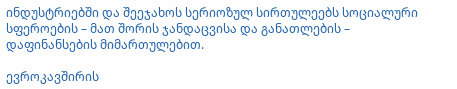ინდუსტრიებში და შეეჯახოს სერიოზულ სირთულეებს სოციალური სფეროების – მათ შორის ჯანდაცვისა და განათლების – დაფინანსების მიმართულებით.

ევროკავშირის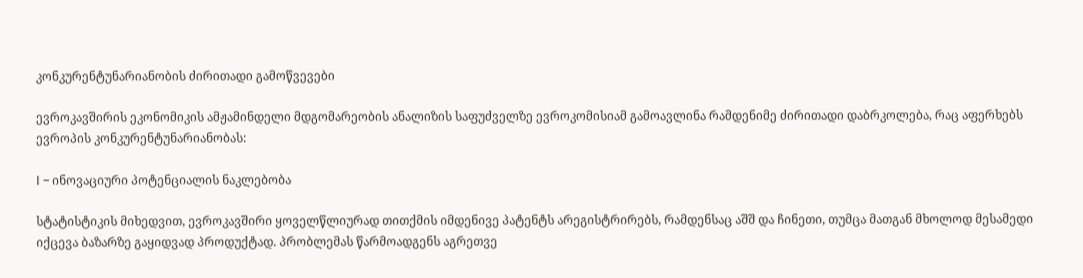კონკურენტუნარიანობის ძირითადი გამოწვევები

ევროკავშირის ეკონომიკის ამჟამინდელი მდგომარეობის ანალიზის საფუძველზე ევროკომისიამ გამოავლინა რამდენიმე ძირითადი დაბრკოლება, რაც აფერხებს ევროპის კონკურენტუნარიანობას:

I – ინოვაციური პოტენციალის ნაკლებობა

სტატისტიკის მიხედვით, ევროკავშირი ყოველწლიურად თითქმის იმდენივე პატენტს არეგისტრირებს, რამდენსაც აშშ და ჩინეთი, თუმცა მათგან მხოლოდ მესამედი იქცევა ბაზარზე გაყიდვად პროდუქტად. პრობლემას წარმოადგენს აგრეთვე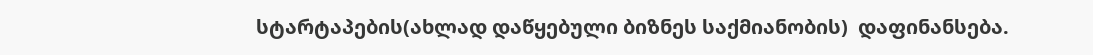სტარტაპების(ახლად დაწყებული ბიზნეს საქმიანობის)  დაფინანსება.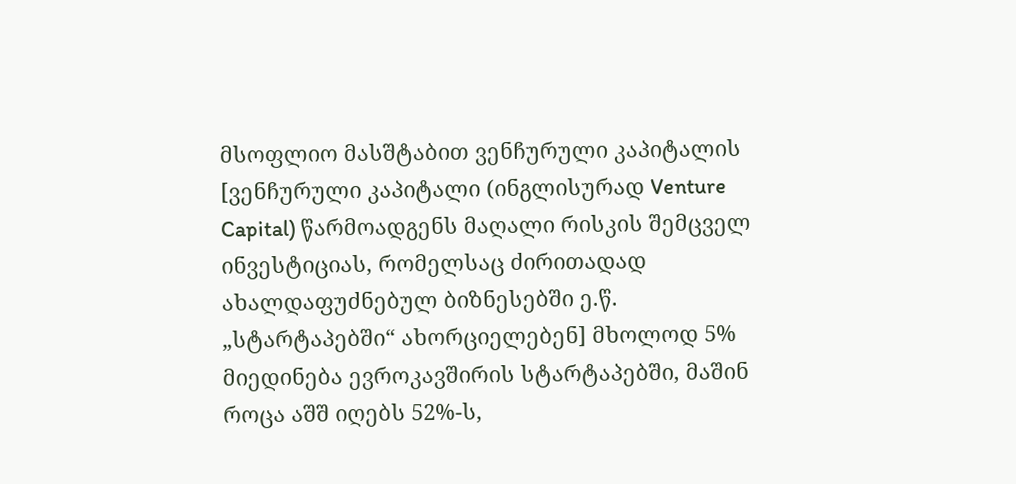მსოფლიო მასშტაბით ვენჩურული კაპიტალის [ვენჩურული კაპიტალი (ინგლისურად Venture Capital) წარმოადგენს მაღალი რისკის შემცველ ინვესტიციას, რომელსაც ძირითადად ახალდაფუძნებულ ბიზნესებში ე.წ. „სტარტაპებში“ ახორციელებენ] მხოლოდ 5% მიედინება ევროკავშირის სტარტაპებში, მაშინ როცა აშშ იღებს 52%-ს,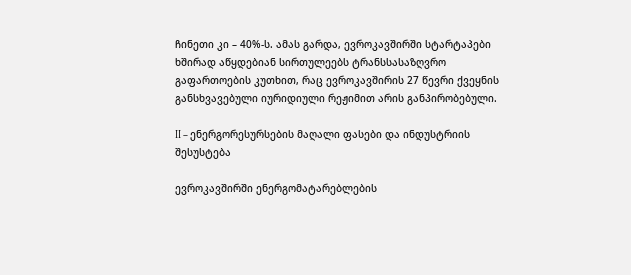ჩინეთი კი – 40%-ს. ამას გარდა, ევროკავშირში სტარტაპები ხშირად აწყდებიან სირთულეებს ტრანსსასაზღვრო გაფართოების კუთხით, რაც ევროკავშირის 27 წევრი ქვეყნის  განსხვავებული იურიდიული რეჟიმით არის განპირობებული.

II – ენერგორესურსების მაღალი ფასები და ინდუსტრიის შესუსტება

ევროკავშირში ენერგომატარებლების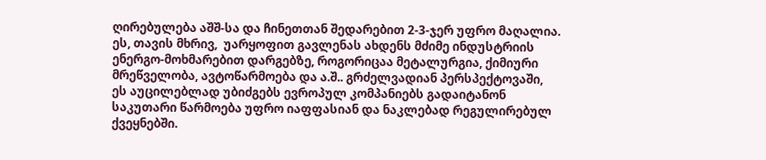ღირებულება აშშ-სა და ჩინეთთან შედარებით 2-3-ჯერ უფრო მაღალია. ეს, თავის მხრივ,  უარყოფით გავლენას ახდენს მძიმე ინდუსტრიის  ენერგო-მოხმარებით დარგებზე, როგორიცაა მეტალურგია, ქიმიური მრეწველობა, ავტოწარმოება და ა.შ.. გრძელვადიან პერსპექტოვაში, ეს აუცილებლად უბიძგებს ევროპულ კომპანიებს გადაიტანონ საკუთარი წარმოება უფრო იაფფასიან და ნაკლებად რეგულირებულ ქვეყნებში.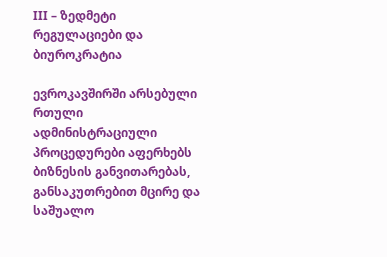III – ზედმეტი რეგულაციები და ბიუროკრატია

ევროკავშირში არსებული რთული ადმინისტრაციული პროცედურები აფერხებს ბიზნესის განვითარებას, განსაკუთრებით მცირე და საშუალო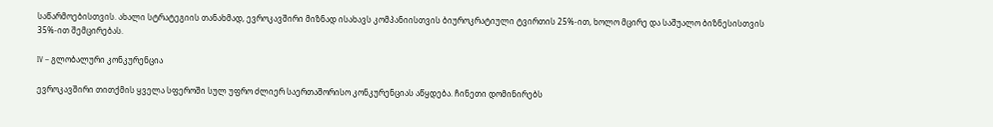საწარმოებისთვის. ახალი სტრატეგიის თანახმად, ევროკავშირი მიზნად ისახავს კომპანიისთვის ბიუროკრატიული ტვირთის 25%-ით, ხოლო მცირე და საშუალო ბიზნესისთვის 35%-ით შემცირებას.

IV – გლობალური კონკურენცია

ევროკავშირი თითქმის ყველა სფეროში სულ უფრო ძლიერ საერთაშორისო კონკურენციას აწყდება. ჩინეთი დომინირებს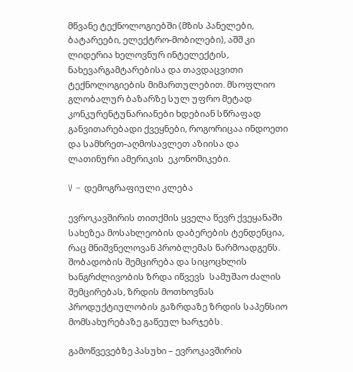მწვანე ტექნოლოგიებში (მზის პანელები, ბატარეები, ელექტრო-მობილები), აშშ კი ლიდერია ხელოვნურ ინტელექტის, ნახევარგამტარებისა და თავდაცვითი ტექნოლოგიების მიმართულებით. მსოფლიო გლობალურ ბაზარზე სულ უფრო მეტად კონკურენტუნარიანები ხდებიან სწრაფად განვითარებადი ქვეყნები, როგორიცაა ინდოეთი და სამხრეთ-აღმოსავლეთ აზიისა და ლათინური ამერიკის  ეკონომიკები.

V – დემოგრაფიული კლება

ევროკავშირის თითქმის ყველა წევრ ქვეყანაში სახეზეა მოსახლეობის დაბერების ტენდენცია, რაც მნიშვნელოვან პრობლემას წარმოადგენს. შობადობის შემცირება და სიცოცხლის ხანგრძლივობის ზრდა იწვევს  სამუშაო ძალის შემცირებას, ზრდის მოთხოვნას პროდუქტიულობის გაზრდაზე ზრდის საპენსიო მომსახურებაზე გაწეულ ხარჯებს.

გამოწვევებზე პასუხი – ევროკავშირის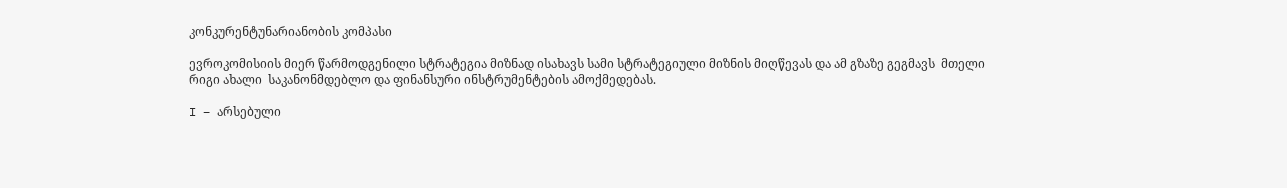კონკურენტუნარიანობის კომპასი

ევროკომისიის მიერ წარმოდგენილი სტრატეგია მიზნად ისახავს სამი სტრატეგიული მიზნის მიღწევას და ამ გზაზე გეგმავს  მთელი რიგი ახალი  საკანონმდებლო და ფინანსური ინსტრუმენტების ამოქმედებას.

I – არსებული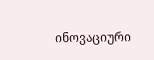ინოვაციური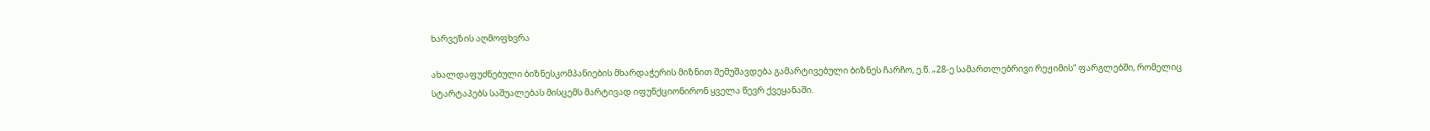ხარვეზის აღმოფხვრა

ახალდაფუძნებული ბიზნესკომპანიების მხარდაჭერის მიზნით შემუშავდება გამარტივებული ბიზნეს ჩარჩო, ე.წ. „28-ე სამართლებრივი რეჟიმის“ ფარგლებში, რომელიც სტარტაპებს საშუალებას მისცემს მარტივად იფუნქციონირონ ყველა წევრ ქვეყანაში.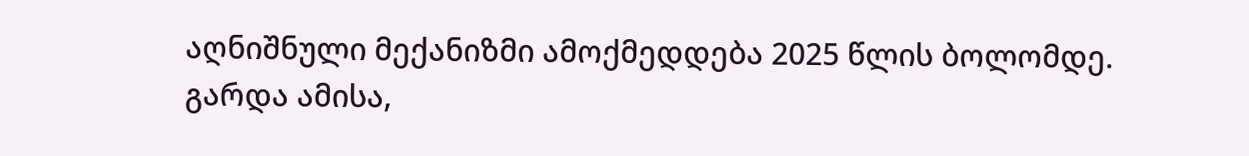აღნიშნული მექანიზმი ამოქმედდება 2025 წლის ბოლომდე.
გარდა ამისა,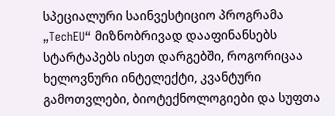სპეციალური საინვესტიციო პროგრამა „TechEU“ მიზნობრივად დააფინანსებს სტარტაპებს ისეთ დარგებში, როგორიცაა ხელოვნური ინტელექტი, კვანტური გამოთვლები, ბიოტექნოლოგიები და სუფთა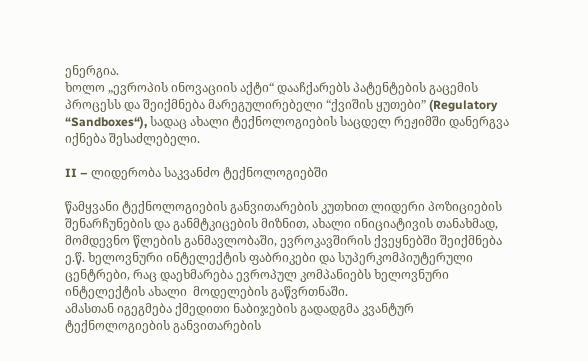ენერგია.
ხოლო „ევროპის ინოვაციის აქტი“ დააჩქარებს პატენტების გაცემის პროცესს და შეიქმნება მარეგულირებელი “ქვიშის ყუთები” (Regulatory “Sandboxes“), სადაც ახალი ტექნოლოგიების საცდელ რეჟიმში დანერგვა იქნება შესაძლებელი.

II – ლიდერობა საკვანძო ტექნოლოგიებში

წამყვანი ტექნოლოგიების განვითარების კუთხით ლიდერი პოზიციების შენარჩუნების და განმტკიცების მიზნით, ახალი ინიციატივის თანახმად, მომდევნო წლების განმავლობაში, ევროკავშირის ქვეყნებში შეიქმნება ე.წ. ხელოვნური ინტელექტის ფაბრიკები და სუპერკომპიუტერული ცენტრები, რაც დაეხმარება ევროპულ კომპანიებს ხელოვნური ინტელექტის ახალი  მოდელების გაწვრთნაში.
ამასთან იგეგმება ქმედითი ნაბიჯების გადადგმა კვანტურ ტექნოლოგიების განვითარების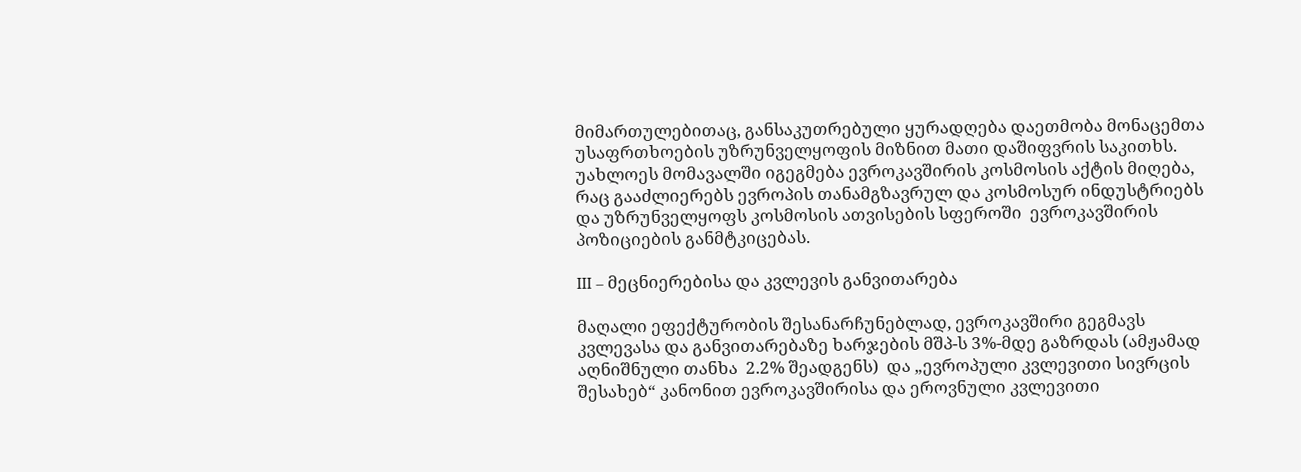მიმართულებითაც, განსაკუთრებული ყურადღება დაეთმობა მონაცემთა უსაფრთხოების უზრუნველყოფის მიზნით მათი დაშიფვრის საკითხს. უახლოეს მომავალში იგეგმება ევროკავშირის კოსმოსის აქტის მიღება, რაც გააძლიერებს ევროპის თანამგზავრულ და კოსმოსურ ინდუსტრიებს და უზრუნველყოფს კოსმოსის ათვისების სფეროში  ევროკავშირის პოზიციების განმტკიცებას.

III – მეცნიერებისა და კვლევის განვითარება

მაღალი ეფექტურობის შესანარჩუნებლად, ევროკავშირი გეგმავს კვლევასა და განვითარებაზე ხარჯების მშპ-ს 3%-მდე გაზრდას (ამჟამად აღნიშნული თანხა  2.2% შეადგენს)  და „ევროპული კვლევითი სივრცის შესახებ“ კანონით ევროკავშირისა და ეროვნული კვლევითი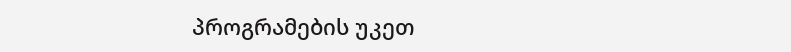პროგრამების უკეთ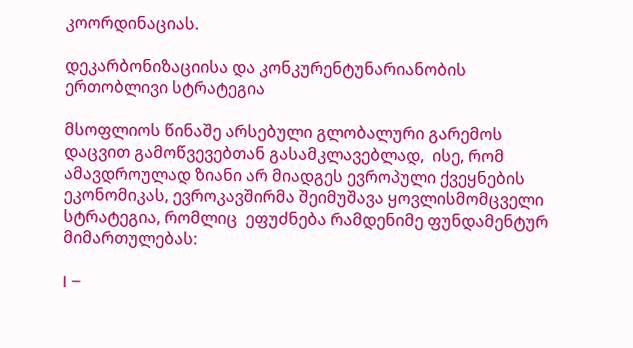კოორდინაციას.

დეკარბონიზაციისა და კონკურენტუნარიანობის ერთობლივი სტრატეგია

მსოფლიოს წინაშე არსებული გლობალური გარემოს დაცვით გამოწვევებთან გასამკლავებლად,  ისე, რომ ამავდროულად ზიანი არ მიადგეს ევროპული ქვეყნების ეკონომიკას, ევროკავშირმა შეიმუშავა ყოვლისმომცველი სტრატეგია, რომლიც  ეფუძნება რამდენიმე ფუნდამენტურ მიმართულებას:

I –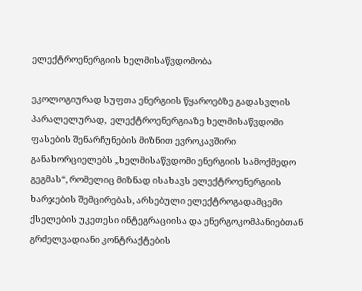ელექტროენერგიის ხელმისაწვდომობა

ეკოლოგიურად სუფთა ენერგიის წყაროებზე გადასვლის პარალელურად,  ელექტროენერგიაზე ხელმისაწვდომი  ფასების შენარჩუნების მიზნით ევროკავშირი განახორციელებს „ხელმისაწვდომი ენერგიის სამოქმედო გეგმას“, რომელიც მიზნად ისახავს ელექტროენერგიის ხარჯების შემცირებას, არსებული ელექტროგადამცემი ქსელების უკეთესი ინტეგრაციისა და ენერგოკომპანიებთან გრძელვადიანი კონტრაქტების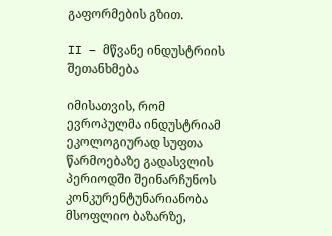გაფორმების გზით.

II – მწვანე ინდუსტრიის შეთანხმება

იმისათვის, რომ ევროპულმა ინდუსტრიამ ეკოლოგიურად სუფთა წარმოებაზე გადასვლის  პერიოდში შეინარჩუნოს კონკურენტუნარიანობა მსოფლიო ბაზარზე,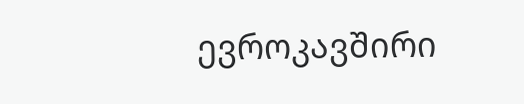ევროკავშირი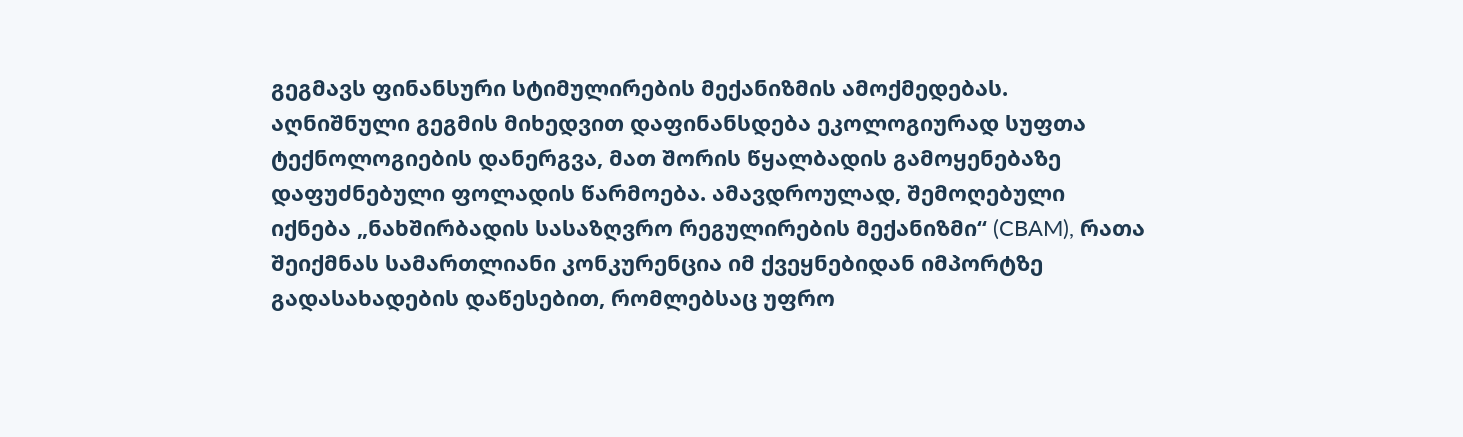გეგმავს ფინანსური სტიმულირების მექანიზმის ამოქმედებას. აღნიშნული გეგმის მიხედვით დაფინანსდება ეკოლოგიურად სუფთა ტექნოლოგიების დანერგვა, მათ შორის წყალბადის გამოყენებაზე დაფუძნებული ფოლადის წარმოება. ამავდროულად, შემოღებული იქნება „ნახშირბადის სასაზღვრო რეგულირების მექანიზმი“ (CBAM), რათა შეიქმნას სამართლიანი კონკურენცია იმ ქვეყნებიდან იმპორტზე გადასახადების დაწესებით, რომლებსაც უფრო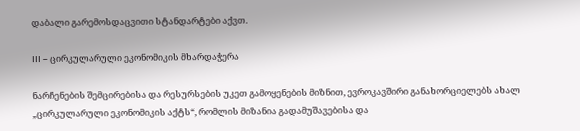დაბალი გარემოსდაცვითი სტანდარტები აქვთ.

III – ცირკულარული ეკონომიკის მხარდაჭერა

ნარჩენების შემცირებისა და რესურსების უკეთ გამოყენების მიზნით, ევროკავშირი განახორციელებს ახალ „ცირკულარული ეკონომიკის აქტს“, რომლის მიზანია გადამუშავებისა და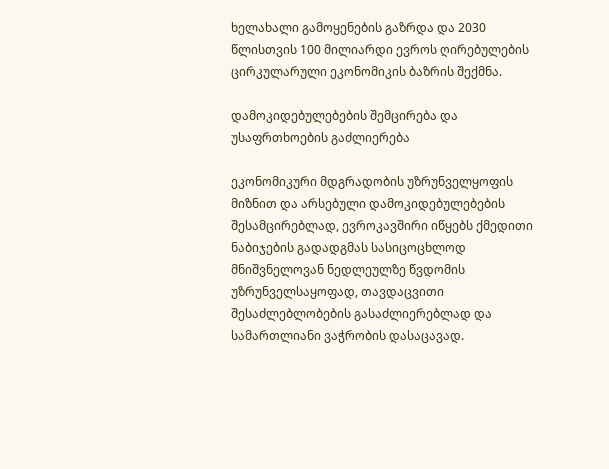ხელახალი გამოყენების გაზრდა და 2030 წლისთვის 100 მილიარდი ევროს ღირებულების ცირკულარული ეკონომიკის ბაზრის შექმნა.

დამოკიდებულებების შემცირება და უსაფრთხოების გაძლიერება

ეკონომიკური მდგრადობის უზრუნველყოფის მიზნით და არსებული დამოკიდებულებების შესამცირებლად, ევროკავშირი იწყებს ქმედითი ნაბიჯების გადადგმას სასიცოცხლოდ მნიშვნელოვან ნედლეულზე წვდომის უზრუნველსაყოფად, თავდაცვითი შესაძლებლობების გასაძლიერებლად და სამართლიანი ვაჭრობის დასაცავად.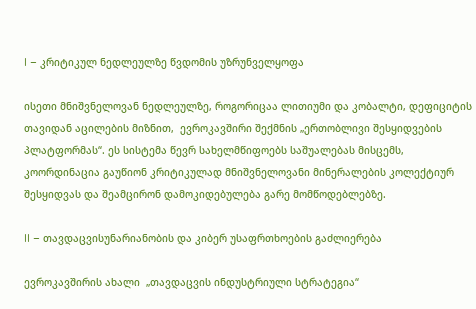I – კრიტიკულ ნედლეულზე წვდომის უზრუნველყოფა

ისეთი მნიშვნელოვან ნედლეულზე, როგორიცაა ლითიუმი და კობალტი, დეფიციტის თავიდან აცილების მიზნით,  ევროკავშირი შექმნის „ერთობლივი შესყიდვების პლატფორმას“. ეს სისტემა წევრ სახელმწიფოებს საშუალებას მისცემს, კოორდინაცია გაუწიონ კრიტიკულად მნიშვნელოვანი მინერალების კოლექტიურ შესყიდვას და შეამცირონ დამოკიდებულება გარე მომწოდებლებზე.

II – თავდაცვისუნარიანობის და კიბერ უსაფრთხოების გაძლიერება

ევროკავშირის ახალი  „თავდაცვის ინდუსტრიული სტრატეგია“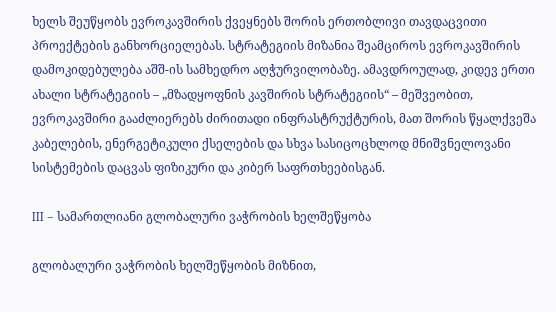ხელს შეუწყობს ევროკავშირის ქვეყნებს შორის ერთობლივი თავდაცვითი პროექტების განხორციელებას. სტრატეგიის მიზანია შეამციროს ევროკავშირის დამოკიდებულება აშშ-ის სამხედრო აღჭურვილობაზე. ამავდროულად, კიდევ ერთი ახალი სტრატეგიის – „მზადყოფნის კავშირის სტრატეგიის“ – მეშვეობით, ევროკავშირი გააძლიერებს ძირითადი ინფრასტრუქტურის, მათ შორის წყალქვეშა კაბელების, ენერგეტიკული ქსელების და სხვა სასიცოცხლოდ მნიშვნელოვანი სისტემების დაცვას ფიზიკური და კიბერ საფრთხეებისგან.

III – სამართლიანი გლობალური ვაჭრობის ხელშეწყობა

გლობალური ვაჭრობის ხელშეწყობის მიზნით,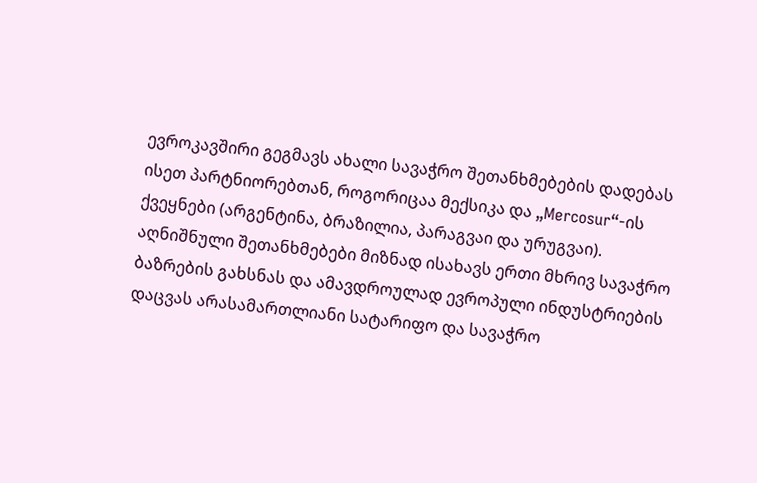ევროკავშირი გეგმავს ახალი სავაჭრო შეთანხმებების დადებას ისეთ პარტნიორებთან, როგორიცაა მექსიკა და „Mercosur“-ის ქვეყნები (არგენტინა, ბრაზილია, პარაგვაი და ურუგვაი). აღნიშნული შეთანხმებები მიზნად ისახავს ერთი მხრივ სავაჭრო ბაზრების გახსნას და ამავდროულად ევროპული ინდუსტრიების დაცვას არასამართლიანი სატარიფო და სავაჭრო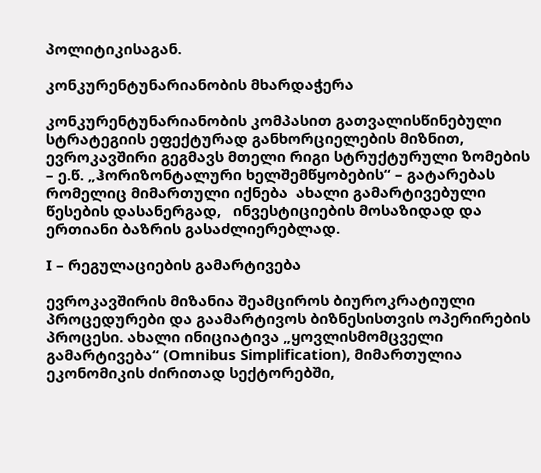პოლიტიკისაგან.

კონკურენტუნარიანობის მხარდაჭერა

კონკურენტუნარიანობის კომპასით გათვალისწინებული სტრატეგიის ეფექტურად განხორციელების მიზნით, ევროკავშირი გეგმავს მთელი რიგი სტრუქტურული ზომების – ე.წ. „ჰორიზონტალური ხელშემწყობების“ – გატარებას  რომელიც მიმართული იქნება  ახალი გამარტივებული წესების დასანერგად,   ინვესტიციების მოსაზიდად და ერთიანი ბაზრის გასაძლიერებლად.

I – რეგულაციების გამარტივება

ევროკავშირის მიზანია შეამციროს ბიუროკრატიული პროცედურები და გაამარტივოს ბიზნესისთვის ოპერირების პროცესი. ახალი ინიციატივა „ყოვლისმომცველი გამარტივება“ (Omnibus Simplification), მიმართულია ეკონომიკის ძირითად სექტორებში,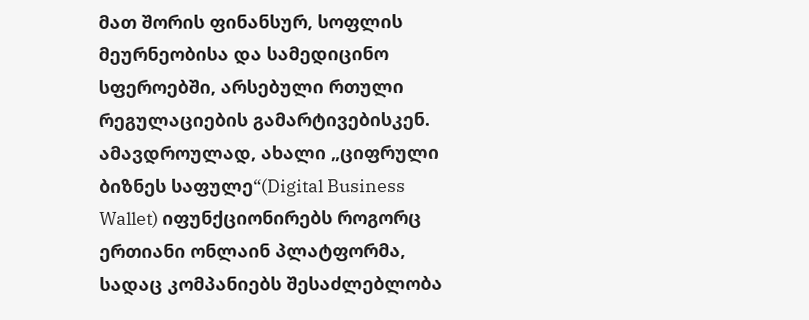მათ შორის ფინანსურ, სოფლის მეურნეობისა და სამედიცინო სფეროებში, არსებული რთული რეგულაციების გამარტივებისკენ. ამავდროულად, ახალი „ციფრული ბიზნეს საფულე“(Digital Business Wallet) იფუნქციონირებს როგორც ერთიანი ონლაინ პლატფორმა, სადაც კომპანიებს შესაძლებლობა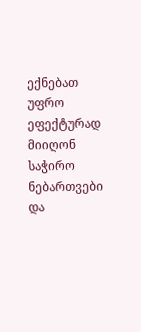ექნებათ უფრო ეფექტურად მიიღონ საჭირო ნებართვები და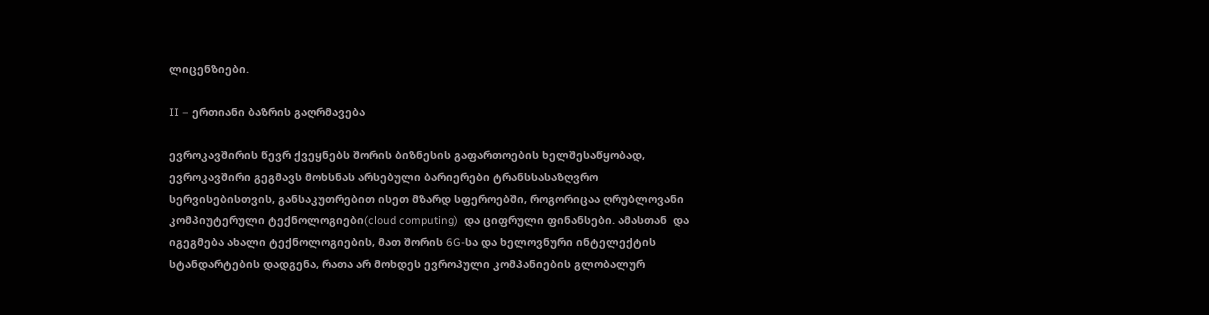ლიცენზიები.

II – ერთიანი ბაზრის გაღრმავება

ევროკავშირის წევრ ქვეყნებს შორის ბიზნესის გაფართოების ხელშესაწყობად, ევროკავშირი გეგმავს მოხსნას არსებული ბარიერები ტრანსსასაზღვრო სერვისებისთვის, განსაკუთრებით ისეთ მზარდ სფეროებში, როგორიცაა ღრუბლოვანი კომპიუტერული ტექნოლოგიები(cloud computing)  და ციფრული ფინანსები. ამასთან  და იგეგმება ახალი ტექნოლოგიების, მათ შორის 6G-სა და ხელოვნური ინტელექტის სტანდარტების დადგენა, რათა არ მოხდეს ევროპული კომპანიების გლობალურ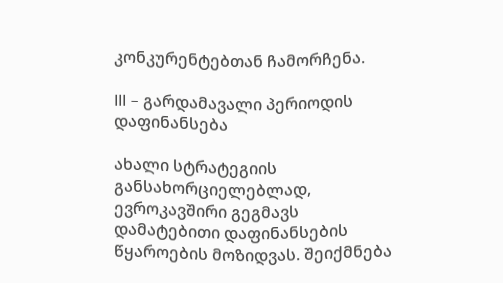კონკურენტებთან ჩამორჩენა.

III – გარდამავალი პერიოდის დაფინანსება

ახალი სტრატეგიის განსახორციელებლად, ევროკავშირი გეგმავს დამატებითი დაფინანსების წყაროების მოზიდვას. შეიქმნება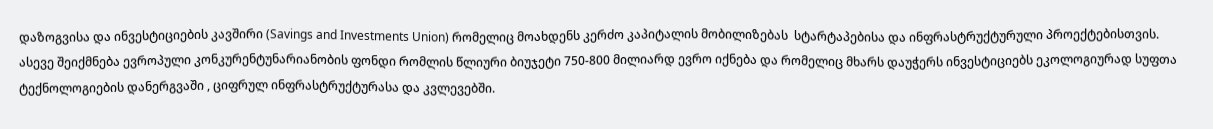დაზოგვისა და ინვესტიციების კავშირი (Savings and Investments Union) რომელიც მოახდენს კერძო კაპიტალის მობილიზებას  სტარტაპებისა და ინფრასტრუქტურული პროექტებისთვის. ასევე შეიქმნება ევროპული კონკურენტუნარიანობის ფონდი რომლის წლიური ბიუჯეტი 750-800 მილიარდ ევრო იქნება და რომელიც მხარს დაუჭერს ინვესტიციებს ეკოლოგიურად სუფთა ტექნოლოგიების დანერგვაში , ციფრულ ინფრასტრუქტურასა და კვლევებში.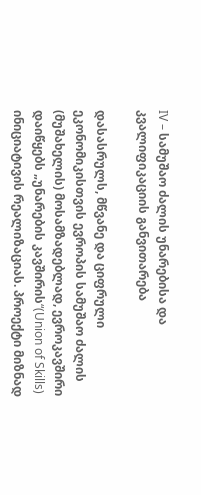IV – სამუშაო ძალის უნარებისა და კვალიფიკაციის განვითარება

დასასრულს, მწვანე და ციფრული ეკონომიკისთვის ევროპის სამუშაო ძალის (მუშახელის) მოსამზადებლად, ევროკავშირი დაიწყებს „უნარების კავშირის“(Union of Skills) ინიციატივის რეალიზაციას. პროექტი მიზნად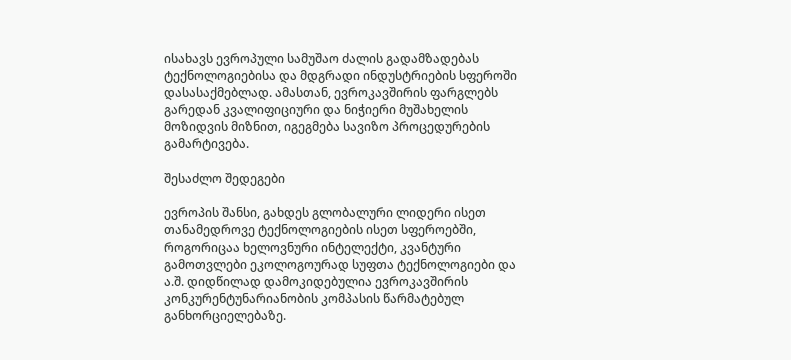ისახავს ევროპული სამუშაო ძალის გადამზადებას  ტექნოლოგიებისა და მდგრადი ინდუსტრიების სფეროში დასასაქმებლად. ამასთან, ევროკავშირის ფარგლებს გარედან კვალიფიციური და ნიჭიერი მუშახელის  მოზიდვის მიზნით, იგეგმება სავიზო პროცედურების გამარტივება.

შესაძლო შედეგები

ევროპის შანსი, გახდეს გლობალური ლიდერი ისეთ თანამედროვე ტექნოლოგიების ისეთ სფეროებში, როგორიცაა ხელოვნური ინტელექტი, კვანტური გამოთვლები ეკოლოგოურად სუფთა ტექნოლოგიები და ა.შ. დიდწილად დამოკიდებულია ევროკავშირის კონკურენტუნარიანობის კომპასის წარმატებულ განხორციელებაზე.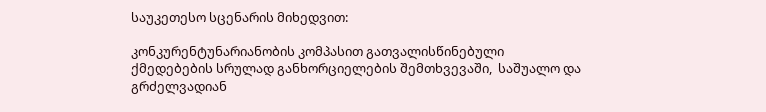საუკეთესო სცენარის მიხედვით:

კონკურენტუნარიანობის კომპასით გათვალისწინებული ქმედებების სრულად განხორციელების შემთხვევაში,  საშუალო და გრძელვადიან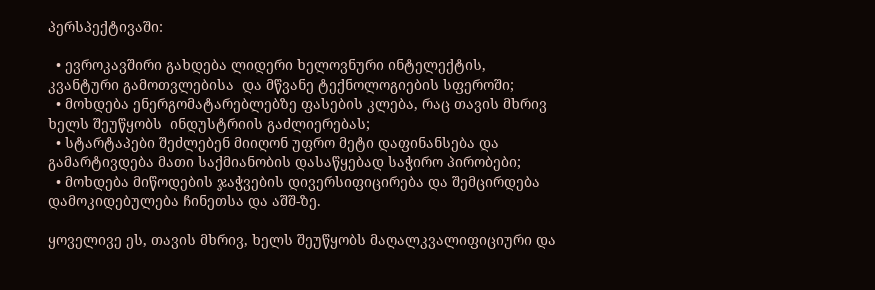პერსპექტივაში:

  • ევროკავშირი გახდება ლიდერი ხელოვნური ინტელექტის, კვანტური გამოთვლებისა  და მწვანე ტექნოლოგიების სფეროში;
  • მოხდება ენერგომატარებლებზე ფასების კლება, რაც თავის მხრივ ხელს შეუწყობს  ინდუსტრიის გაძლიერებას;
  • სტარტაპები შეძლებენ მიიღონ უფრო მეტი დაფინანსება და გამარტივდება მათი საქმიანობის დასაწყებად საჭირო პირობები;
  • მოხდება მიწოდების ჯაჭვების დივერსიფიცირება და შემცირდება დამოკიდებულება ჩინეთსა და აშშ-ზე.

ყოველივე ეს, თავის მხრივ, ხელს შეუწყობს მაღალკვალიფიციური და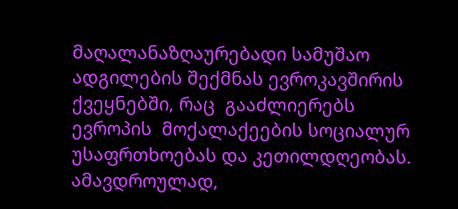მაღალანაზღაურებადი სამუშაო ადგილების შექმნას ევროკავშირის ქვეყნებში, რაც  გააძლიერებს ევროპის  მოქალაქეების სოციალურ უსაფრთხოებას და კეთილდღეობას. ამავდროულად,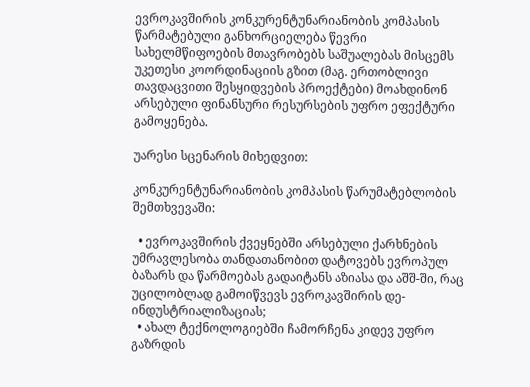ევროკავშირის კონკურენტუნარიანობის კომპასის წარმატებული განხორციელება წევრი სახელმწიფოების მთავრობებს საშუალებას მისცემს უკეთესი კოორდინაციის გზით (მაგ. ერთობლივი თავდაცვითი შესყიდვების პროექტები) მოახდინონ არსებული ფინანსური რესურსების უფრო ეფექტური გამოყენება.

უარესი სცენარის მიხედვით:

კონკურენტუნარიანობის კომპასის წარუმატებლობის შემთხვევაში:

  • ევროკავშირის ქვეყნებში არსებული ქარხნების უმრავლესობა თანდათანობით დატოვებს ევროპულ ბაზარს და წარმოებას გადაიტანს აზიასა და აშშ-ში, რაც უცილობლად გამოიწვევს ევროკავშირის დე-ინდუსტრიალიზაციას;
  • ახალ ტექნოლოგიებში ჩამორჩენა კიდევ უფრო გაზრდის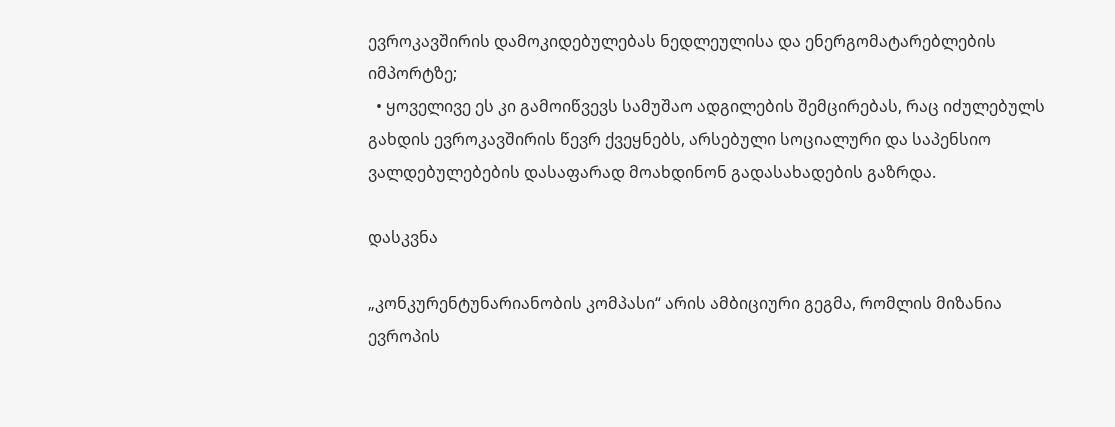ევროკავშირის დამოკიდებულებას ნედლეულისა და ენერგომატარებლების იმპორტზე;
  • ყოველივე ეს კი გამოიწვევს სამუშაო ადგილების შემცირებას, რაც იძულებულს გახდის ევროკავშირის წევრ ქვეყნებს, არსებული სოციალური და საპენსიო ვალდებულებების დასაფარად მოახდინონ გადასახადების გაზრდა.

დასკვნა

„კონკურენტუნარიანობის კომპასი“ არის ამბიციური გეგმა, რომლის მიზანია ევროპის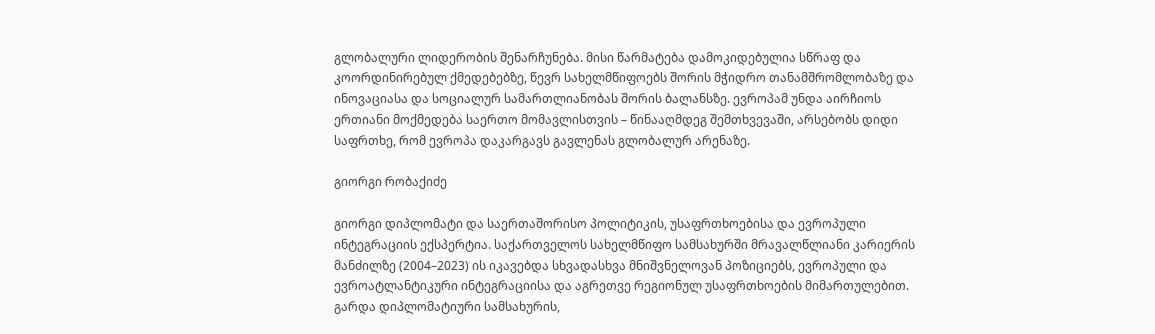გლობალური ლიდერობის შენარჩუნება. მისი წარმატება დამოკიდებულია სწრაფ და კოორდინირებულ ქმედებებზე, წევრ სახელმწიფოებს შორის მჭიდრო თანამშრომლობაზე და ინოვაციასა და სოციალურ სამართლიანობას შორის ბალანსზე. ევროპამ უნდა აირჩიოს ერთიანი მოქმედება საერთო მომავლისთვის – წინააღმდეგ შემთხვევაში, არსებობს დიდი საფრთხე, რომ ევროპა დაკარგავს გავლენას გლობალურ არენაზე.

გიორგი რობაქიძე

გიორგი დიპლომატი და საერთაშორისო პოლიტიკის, უსაფრთხოებისა და ევროპული ინტეგრაციის ექსპერტია. საქართველოს სახელმწიფო სამსახურში მრავალწლიანი კარიერის მანძილზე (2004–2023) ის იკავებდა სხვადასხვა მნიშვნელოვან პოზიციებს, ევროპული და ევროატლანტიკური ინტეგრაციისა და აგრეთვე რეგიონულ უსაფრთხოების მიმართულებით. გარდა დიპლომატიური სამსახურის,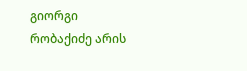გიორგი რობაქიძე არის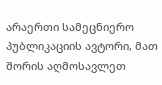არაერთი სამეცნიერო პუბლიკაციის ავტორი, მათ შორის აღმოსავლეთ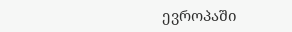ევროპაში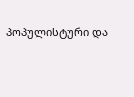პოპულისტური და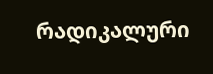რადიკალური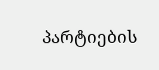პარტიების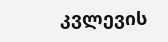კვლევის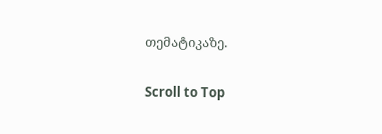თემატიკაზე.

Scroll to Top